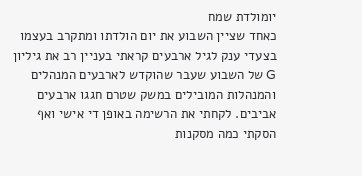יומולדת שמח
כאחד שציין השבוע את יום הולדתו ומתקרב בעצמו בצעדי ענק לגיל ארבעים קראתי בעניין רב את גיליון G של השבוע שעבר שהוקדש לארבעים המנהלים והמנהלות המובילים במשק שטרם חגגו ארבעים אביבים. לקחתי את הרשימה באופן די אישי ואף הסקתי כמה מסקנות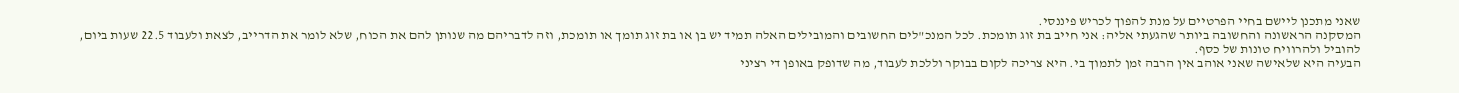שאני מתכנן ליישם בחיי הפרטיים על מנת להפוך לכריש פיננסי.
המסקנה הראשונה והחשובה ביותר שהגעתי אליה: אני חייב בת זוג תומכת. לכל המנכ"לים החשובים והמובילים האלה תמיד יש בן או בת זוג תומך או תומכת, וזה לדבריהם מה שנותן להם את הכוח, שלא לומר את הדרייב, לצאת ולעבוד 22.5 שעות ביום, להוביל ולהרוויח טונות של כסף.
הבעיה היא שלאישה שאני אוהב אין הרבה זמן לתמוך בי. היא צריכה לקום בבוקר וללכת לעבוד, מה שדופק באופן די רציני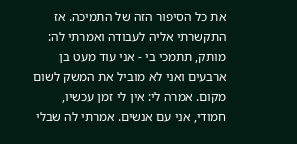את כל הסיפור הזה של התמיכה. אז התקשרתי אליה לעבודה ואמרתי לה: מותק, תתמכי בי - אני עוד מעט בן ארבעים ואני לא מוביל את המשק לשום מקום. אמרה לי: אין לי זמן עכשיו, חמודי, אני עם אנשים. אמרתי לה שבלי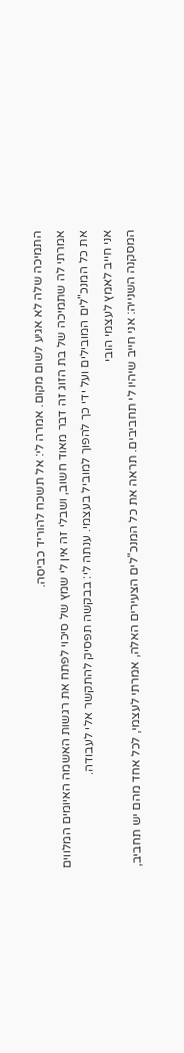התמיכה שלה לא אגיע לשום מקום. אמרה לי: אל תשכח להוריד כביסה.
אמרתי לה שתמיכה של בת הזוג זה דבר מאוד חשוב, ושבלי זה אין לי שמץ של סיכוי לפתח את רגשות האשמה האיומים המלווים את כל המנכ"לים המובילים ועל ידי כך להפוך למוביל בעצמי. ענתה לי: בבקשה תפסיק להתקשר אלי לעבודה.
אני חייב לאמץ לעצמי הובי
המסקנה השנייה: אני חייב שיהיו לי תחביבים. תראה את כל המנכ"לים הצעירים האלה, אמרתי לעצמי, לכל אחד מהם יש תחביב,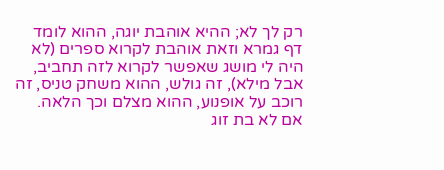רק לך לא; ההיא אוהבת יוגה, ההוא לומד דף גמרא וזאת אוהבת לקרוא ספרים (לא היה לי מושג שאפשר לקרוא לזה תחביב, אבל מילא), זה גולש, ההוא משחק טניס, זה רוכב על אופנוע, ההוא מצלם וכך הלאה. אם לא בת זוג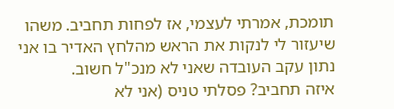תומכת, אמרתי לעצמי, אז לפחות תחביב. משהו שיעזור לי לנקות את הראש מהלחץ האדיר בו אני נתון עקב העובדה שאני לא מנכ"ל חשוב.
איזה תחביב? פסלתי טניס (אני לא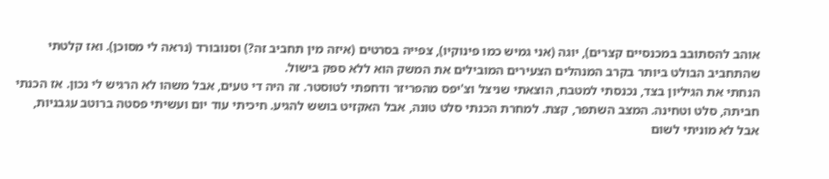אוהב להסתובב במכנסיים קצרים), יוגה (אני גמיש כמו פינוקיו), צפייה בסרטים (איזה מין תחביב זה?) וסנובורד (נראה לי מסוכן). ואז קלטתי שהתחביב הבולט ביותר בקרב המנהלים הצעירים המובילים את המשק הוא ללא ספק בישול.
הנחתי את הגיליון בצד, נכנסתי למטבח, הוצאתי שניצל וצ'יפס מהפריזר ודחפתי לטוסטר. זה היה די טעים, אבל משהו לא הרגיש לי נכון. אז הכנתי חביתה, סלט וטחינה. המצב השתפר, קצת. למחרת הכנתי סלט טונה, אבל האקזיט בושש להגיע. חיכיתי עוד יום ועשיתי פסטה ברוטב עגבניות, אבל לא מוניתי לשום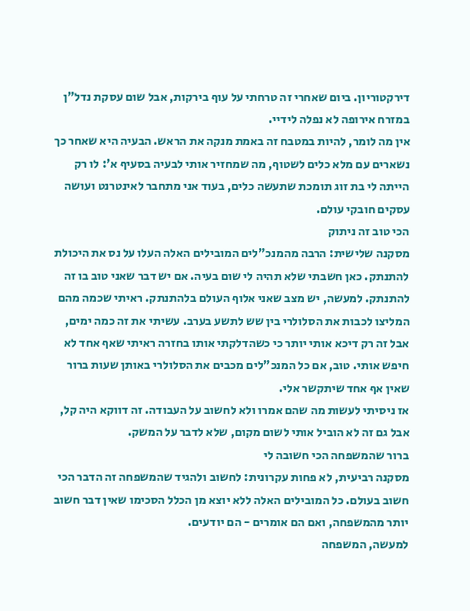דירקטוריון. ביום שאחרי זה טרחתי על עוף בירקות, אבל שום עסקת נדל"ן במזרח אירופה לא נפלה לידיי.
אין מה לומר, להיות במטבח זה באמת מנקה את הראש. הבעיה היא שאחר כך נשארים עם מלא כלים לשטוף, מה שמחזיר אותי לבעיה בסעיף א': לו רק הייתה לי בת זוג תומכת שתעשה כלים, בעוד אני מתחבר לאינטרנט ועושה עסקים חובקי עולם.
הכי טוב זה ניתוק
מסקנה שלישית: הרבה מהמנכ"לים המובילים האלה העלו על נס את היכולת להתנתק. כאן חשבתי שלא תהיה לי שום בעיה. אם יש דבר שאני טוב בו זה להתנתק. למעשה, יש מצב שאני אלוף העולם בלהתנתק. ראיתי שכמה מהם המליצו לכבות את הסלולרי בין שש לתשע בערב. עשיתי את זה כמה ימים, אבל זה רק דיכא אותי יותר כי כשהדלקתי אותו בחזרה ראיתי שאף אחד לא חיפש אותי. טוב, אם כל המנכ"לים מכבים את הסלולרי באותן שעות ברור שאין אף אחד שיתקשר אלי.
אז ניסיתי לעשות מה שהם אמרו ולא לחשוב על העבודה. זה דווקא היה קל, אבל גם זה לא הוביל אותי לשום מקום, שלא לדבר על המשק.
ברור שהמשפחה הכי חשובה לי
מסקנה רביעית, לא פחות עקרונית: לחשוב ולהגיד שהמשפחה זה הדבר הכי חשוב בעולם. כל המובילים האלה ללא יוצא מן הכלל הסכימו שאין דבר חשוב יותר מהמשפחה, ואם הם אומרים - הם יודעים.
למעשה, המשפחה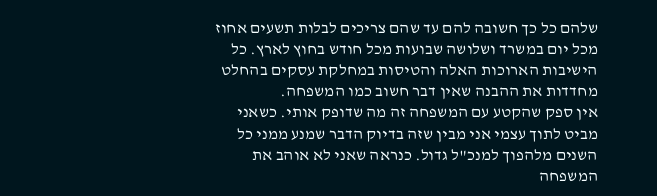שלהם כל כך חשובה להם עד שהם צריכים לבלות תשעים אחוז מכל יום במשרד ושלושה שבועות מכל חודש בחוץ לארץ. כל הישיבות הארוכות האלה והטיסות במחלקת עסקים בהחלט מחדדות את ההבנה שאין דבר חשוב כמו המשפחה.
אין ספק שהקטע עם המשפחה זה מה שדופק אותי. כשאני מביט לתוך עצמי אני מבין שזה בדיוק הדבר שמנע ממני כל השנים מלהפוך למנכ"ל גדול. כנראה שאני לא אוהב את המשפחה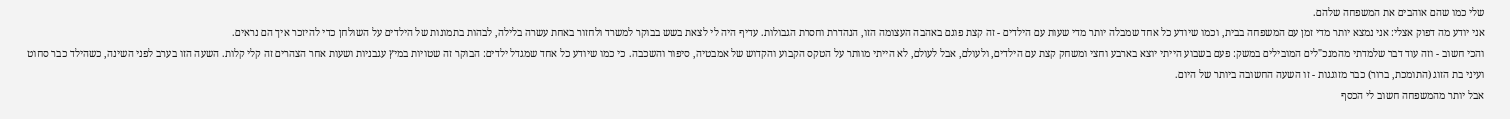שלי כמו שהם אוהבים את המשפחה שלהם.
אני יודע מה דפוק אצלי: אני נמצא יותר מדי זמן עם המשפחה בבית, וכמו שיודע כל אחד שמבלה יותר מדי שעות עם הילדים - זה קצת פוגם באהבה העצומה הזו, הנהדרת וחסרת הגבולות. עדיף היה לי לצאת בשש בבוקר למשרד ולחזור באחת עשרה בלילה, לבהות בתמונות של הילדים על השולחן כדי להיזכר איך הם נראים.
והכי חשוב - וזה עוד דבר שלמדתי מהמנכ"לים המובילים במשק: פעם בשבוע הייתי יוצא בארבע וחצי ומשחק קצת עם הילדים, ולעולם, אבל לעולם, לא הייתי מוותר על הטקס הקבוע והקדוש של אמבטיה, סיפור והשכבה. כי כמו שיודע כל אחד שמגדל ילדים: הבוקר זה שטויות במיץ עגבניות ושעות אחר הצהרים זה קלי קלות. השעה הזו בערב לפני השינה, כשהילד כבר סחוט ועיני בת הזוג (התומכת, ברור) כבר מזוגגות - זו השעה החשובה ביותר של היום.
אבל יותר מהמשפחה חשוב לי הכסף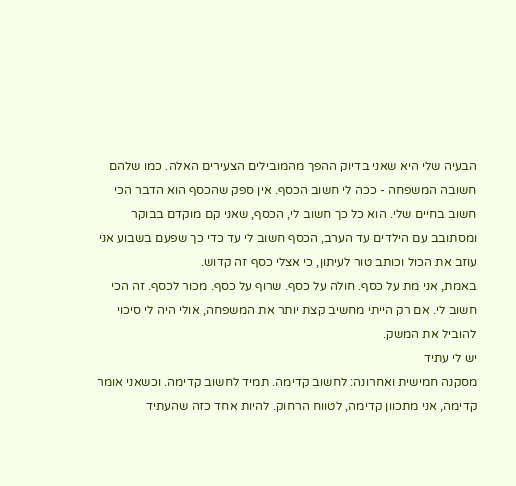הבעיה שלי היא שאני בדיוק ההפך מהמובילים הצעירים האלה. כמו שלהם חשובה המשפחה - ככה לי חשוב הכסף. אין ספק שהכסף הוא הדבר הכי חשוב בחיים שלי. הוא כל כך חשוב לי, הכסף, שאני קם מוקדם בבוקר ומסתובב עם הילדים עד הערב, הכסף חשוב לי עד כדי כך שפעם בשבוע אני עוזב את הכול וכותב טור לעיתון, כי אצלי כסף זה קדוש.
באמת, אני מת על כסף. חולה על כסף. שרוף על כסף. מכור לכסף. זה הכי חשוב לי. אם רק הייתי מחשיב קצת יותר את המשפחה, אולי היה לי סיכוי להוביל את המשק.
יש לי עתיד
מסקנה חמישית ואחרונה: לחשוב קדימה. תמיד לחשוב קדימה. וכשאני אומר קדימה, אני מתכוון קדימה, לטווח הרחוק. להיות אחד כזה שהעתיד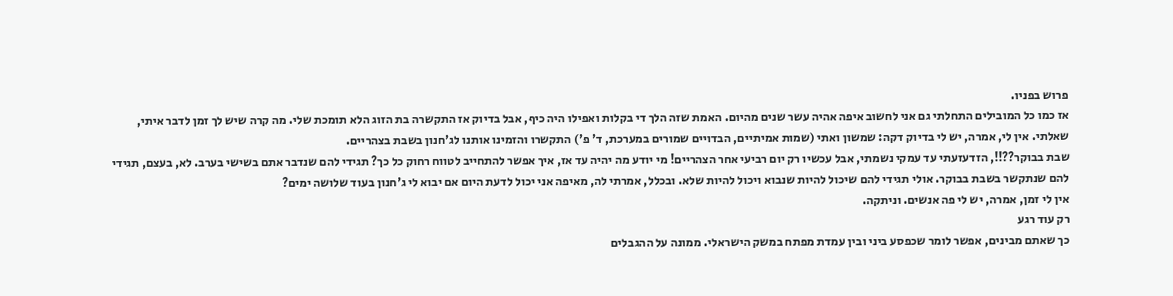פרוש בפניו.
אז כמו כל המובילים התחלתי גם אני לחשוב איפה אהיה עשר שנים מהיום. האמת שזה הלך די בקלות ואפילו היה כיף, אבל בדיוק אז התקשרה בת הזוג הלא תומכת שלי. מה קרה שיש לך זמן לדבר איתי, שאלתי. אין לי, אמרה, יש לי בדיוק דקה: שמשון ואתי (שמות אמיתיים, הבדויים שמורים במערכת, ד' פ') התקשרו והזמינו אותנו לג'חנון בשבת בצהריים.
שבת בבוקר??!!, הזדעזעתי עד עמקי נשמתי, אבל עכשיו רק יום רביעי אחר הצהריים! מי יודע מה יהיה עד אז, איך אפשר להתחייב לטווח רחוק כל כך? תגידי להם שנדבר אתם בשישי בערב. לא, בעצם, תגידי להם שנתקשר בשבת בבוקר. אולי תגידי להם שיכול להיות שנבוא ויכול להיות שלא. ובכלל, אמרתי לה, מאיפה אני יכול לדעת היום אם יבוא לי ג'חנון בעוד שלושה ימים?
אין לי זמן, אמרה, יש לי פה אנשים. וניתקה.
רק עוד רגע
כך שאתם מבינים, אפשר לומר שכפסע ביני ובין עמדת מפתח במשק הישראלי. ממונה על ההגבלים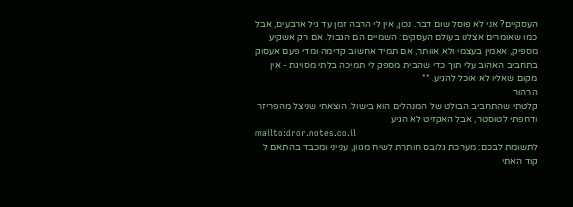העסקיים? אני לא פוסל שום דבר. נכון, אין לי הרבה זמן עד גיל ארבעים, אבל כמו שאומרים אצלנו בעולם העסקים: השמיים הם הגבול. אם רק אשקיע מספיק, אאמין בעצמי ולא אוותר, אם תמיד אחשוב קדימה ומדי פעם אעסוק בתחביב האהוב עלי תוך כדי שהבית מספק לי תמיכה בלתי מסויגת - אין מקום שאליו לא אוכל להגיע. **
הרהור
קלטתי שהתחביב הבולט של המנהלים הוא בישול. הוצאתי שניצל מהפריזר ודחפתי לטוסטר, אבל האקזיט לא הגיע
mailto:dror.notes.co.il
לתשומת לבכם: מערכת גלובס חותרת לשיח מגוון, ענייני ומכבד בהתאם ל
קוד האתי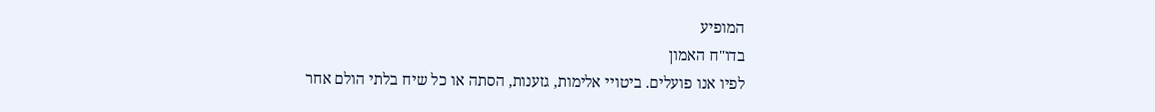המופיע
בדו"ח האמון
לפיו אנו פועלים. ביטויי אלימות, גזענות, הסתה או כל שיח בלתי הולם אחר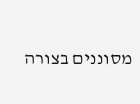מסוננים בצורה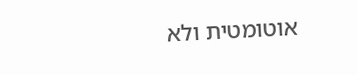אוטומטית ולא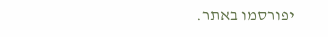יפורסמו באתר.